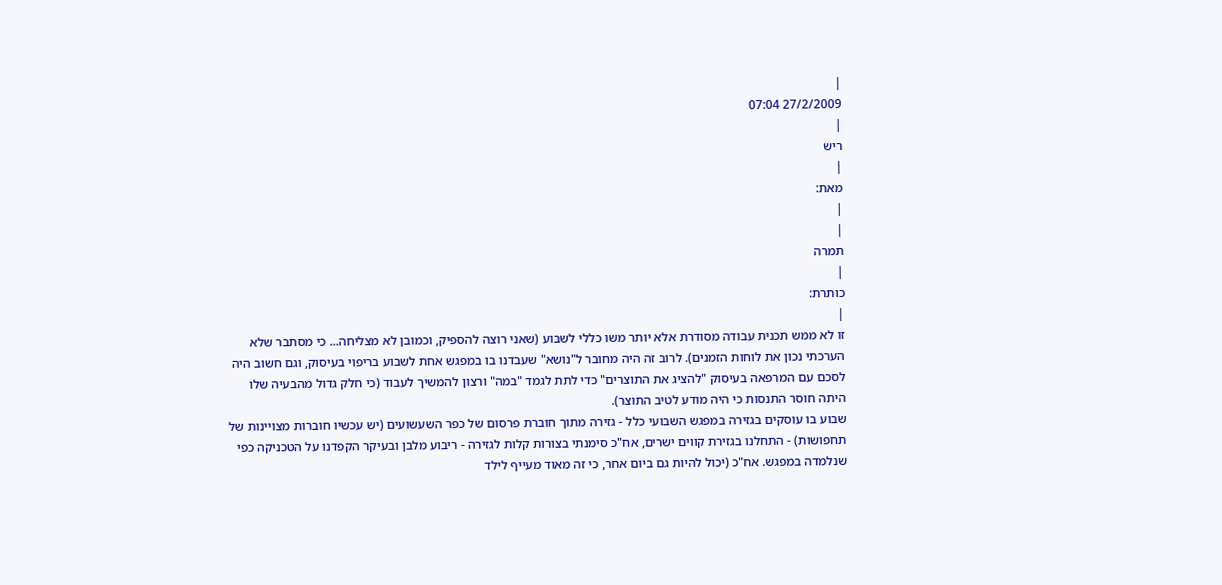|
27/2/2009 07:04
|
ריש
|
מאת:
|
|
תמרה
|
כותרת:
|
זו לא ממש תכנית עבודה מסודרת אלא יותר משו כללי לשבוע (שאני רוצה להספיק, וכמובן לא מצליחה... כי מסתבר שלא הערכתי נכון את לוחות הזמנים). לרוב זה היה מחובר ל"נושא" שעבדנו בו במפגש אחת לשבוע בריפוי בעיסוק, וגם חשוב היה לסכם עם המרפאה בעיסוק "להציג את התוצרים" כדי לתת לגמד "במה" ורצון להמשיך לעבוד (כי חלק גדול מהבעיה שלו היתה חוסר התנסות כי היה מודע לטיב התוצר).
שבוע בו עוסקים בגזירה במפגש השבועי כלל - גזירה מתוך חוברת פרסום של כפר השעשועים (יש עכשיו חוברות מצויינות של תחפושות) - התחלנו בגזירת קווים ישרים, אח"כ סימנתי בצורות קלות לגזירה - ריבוע מלבן ובעיקר הקפדנו על הטכניקה כפי שנלמדה במפגש. אח"כ (יכול להיות גם ביום אחר, כי זה מאוד מעייף לילד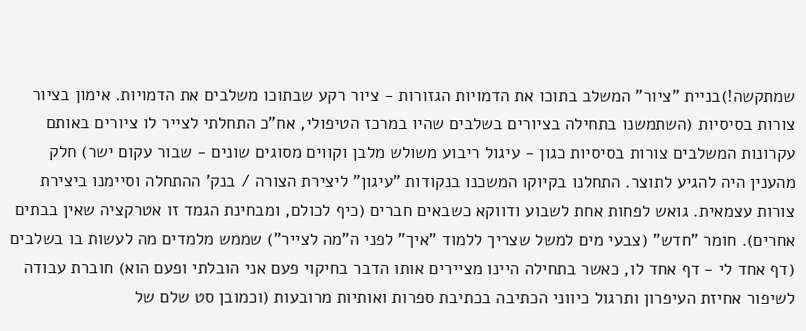שמתקשה!)בניית "ציור" המשלב בתוכו את הדמויות הגזורות - ציור רקע שבתוכו משלבים את הדמויות. אימון בציור צורות בסיסיות (השתמשנו בתחילה בציורים בשלבים שהיו במרכז הטיפולי, אח"כ התחלתי לצייר לו ציורים באותם עקרונות המשלבים צורות בסיסיות כגון - עיגול ריבוע משולש מלבן וקווים מסוגים שונים - שבור עקום ישר) חלק מהענין היה להגיע לתוצר. התחלנו בקיוקו המשכנו בנקודות "עיגון" ליצירת הצורה / בנק' ההתחלה וסיימנו ביצירת צורות עצמאית. גואש לפחות אחת לשבוע ודווקא כשבאים חברים (כיף לכולם, ומבחינת הגמד זו אטרקציה שאין בבתים אחרים). חומר "חדש" (צבעי מים למשל שצריך ללמוד "איך" לפני ה"מה לצייר") שממש מלמדים מה לעשות בו בשלבים (דף אחד לי - דף אחד לו, כאשר בתחילה היינו מציירים אותו הדבר בחיקוי פעם אני הובלתי ופעם הוא) חוברת עבודה לשיפור אחיזת העיפרון ותרגול כיווני הכתיבה בכתיבת ספרות ואותיות מרובעות (וכמובן סט שלם של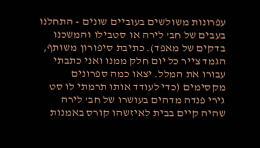עפרונות משולשים בעוביים שונים - התחלנו בעבים של חב' לירה או סטבילו והמשכנו בדקים של מאפד). כתיבת סיפורון משותף, הגמד צייר כל יום חלק ממנו ואני כתבתי עבורו את המלל. יצאו כמה ספרונים מקסימים (כדי לעודד אותו תרמתי לו סט גירי פנדה מדהים בעושרו של חב' לירה שהיה קיים בבית לאיזשהו קורס באמנות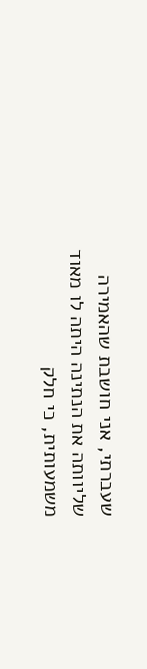שעברתי, אני חושבת שהאמירה שליוותה את הנתינה היתה לו מאוד משמעותית, כי חלק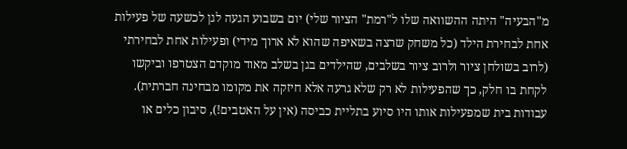מ"הבעיה" היתה ההשוואה שלו ל"רמת" הציור שלי) יום בשבוע הגעה לגן לכשעה של פעילות אחת לבחירת הילד (כל משחק שרצה בשאיפה שהוא לא ארוך מידי) ופעילות אחת לבחירתי (לרוב בשולחן ציור ולרוב ציור בשלבים, שהילדים בגן בשלב מאוד מוקדם הצטרפו וביקשו לקחת בו חלק, כך שהפעילות לא רק שלא גרעה אלא חיזקה את מקומו מבחינה חברתית). עבודות בית שמפעילות אותו היו סיוע בתליית כביסה (אין על האטבים!), סיבון כלים או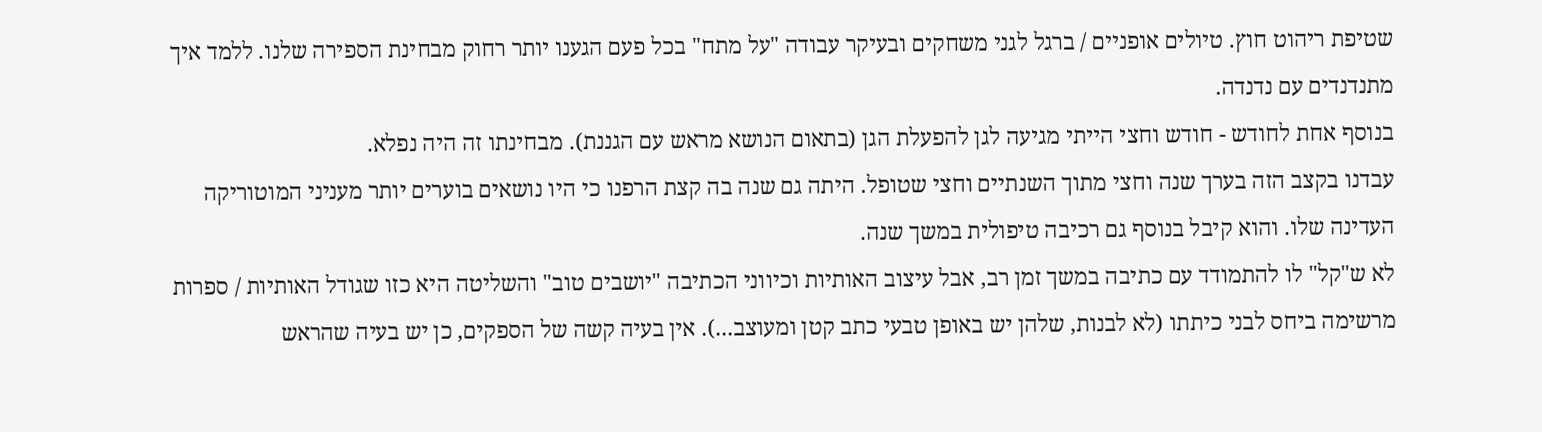שטיפת ריהוט חוץ. טיולים אופניים / ברגל לגני משחקים ובעיקר עבודה "על מתח" בכל פעם הגענו יותר רחוק מבחינת הספירה שלנו. ללמד איך מתנדנדים עם נדנדה.
בנוסף אחת לחודש - חודש וחצי הייתי מגיעה לגן להפעלת הגן (בתאום הנושא מראש עם הגננת). מבחינתו זה היה נפלא.
עבדנו בקצב הזה בערך שנה וחצי מתוך השנתיים וחצי שטופל. היתה גם שנה בה קצת הרפנו כי היו נושאים בוערים יותר מעניני המוטוריקה העדינה שלו. והוא קיבל בנוסף גם רכיבה טיפולית במשך שנה.
לא ש"קל" לו להתמודד עם כתיבה במשך זמן רב, אבל עיצוב האותיות וכיווני הכתיבה "יושבים טוב" והשליטה היא כזו שגודל האותיות / ספרות מרשימה ביחס לבני כיתתו (לא לבנות, שלהן יש באופן טבעי כתב קטן ומעוצב...). אין בעיה קשה של הספקים, כן יש בעיה שהראש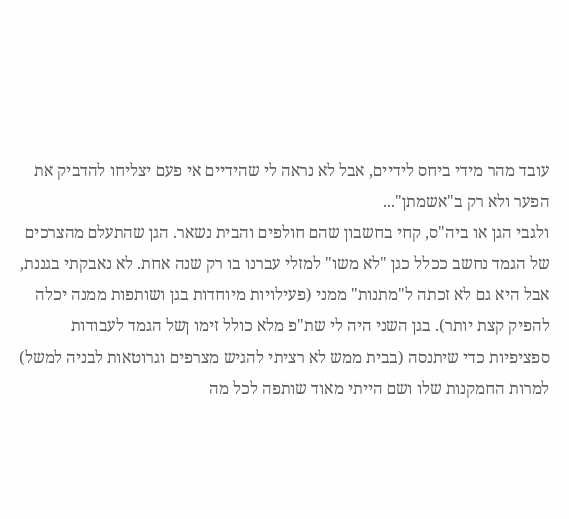עובד מהר מידי ביחס לידיים, אבל לא נראה לי שהידיים אי פעם יצליחו להדביק את הפער ולא רק ב"אשמתן"...
ולגבי הגן או ביה"ס, קחי בחשבון שהם חולפים והבית נשאר. הגן שהתעלם מהצרכים של הגמד נחשב ככלל כגן "לא משו" למזלי עברנו בו רק שנה אחת. לא נאבקתי בגננת, אבל היא גם לא זכתה ל"מתנות" ממני (פעילויות מיוחדות בגן ושותפות ממנה יכלה להפיק קצת יותר). בגן השני היה לי שת"פ מלא כולל זימו ןשל הגמד לעבודות ספציפיות כדי שיתנסה (בבית ממש לא רציתי להגיש מצרפים וגרוטאות לבניה למשל) למרות החמקנות שלו ושם הייתי מאוד שותפה לכל מה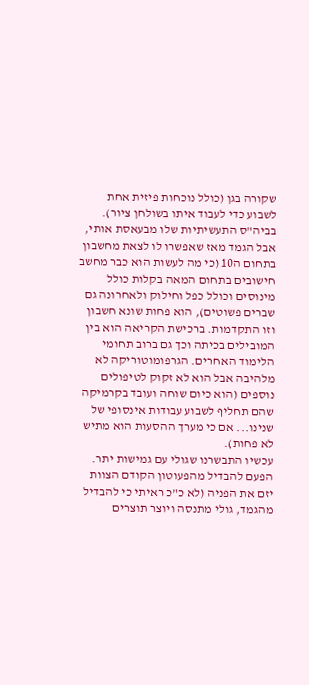שקורה בגן (כולל נוכחות פיזית אחת לשבוע כדי לעבוד איתו בשולחן ציור). בביה"ס התעשיתיות שלו מבעאסת אותי, אבל הגמד מאז שאפשרו לו לצאת מחשבון בתחום ה10 (כי מה לעשות הוא כבר מחשב חישובים בתחום המאה בקלות כולל מינוסים וכולל כפל וחילוק ולאחרונה גם שברים פשוטים), הוא פחות שונא חשבון וזו התקדמות. ברכישת הקריאה הוא בין המובילים בכיתה וכך גם ברוב תחומי הלימוד האחרים. הגרפומוטוריקה לא מלהיבה אבל הוא לא זקוק לטיפולים נוספים (הוא כיום שוחה ועובד בקרמיקה שהם תחליף לשבוע עבודות אינסופי של שנינו... אם כי מערך ההסעות הוא מתיש לא פחות).
עכשיו התבשרנו שגולי עם גמישות יתר. הפעם להבדיל מהפעוטון הקודם הצוות יזם את הפניה (לא כ"כ ראיתי כי להבדיל מהגמד, גולי מתנסה ויוצר תוצרים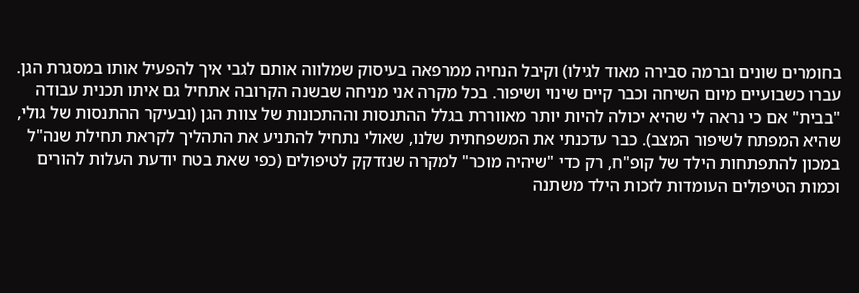בחומרים שונים וברמה סבירה מאוד לגילו) וקיבל הנחיה ממרפאה בעיסוק שמלווה אותם לגבי איך להפעיל אותו במסגרת הגן. עברו כשבועיים מיום השיחה וכבר קיים שינוי ושיפור. בכל מקרה אני מניחה שבשנה הקרובה אתחיל גם איתו תכנית עבודה "בבית" אם כי נראה לי שהיא יכולה להיות יותר מאווררת בגלל ההתנסות וההתכונות של צוות הגן (ובעיקר ההתנסות של גולי, שהיא המפתח לשיפור המצב). כבר עדכנתי את המשפחתית שלנו, שאולי נתחיל להתניע את התהליך לקראת תחילת שנה"ל במכון להתפתחות הילד של קופ"ח, רק כדי "שיהיה מוכר" למקרה שנזדקק לטיפולים (כפי שאת בטח יודעת העלות להורים וכמות הטיפולים העומדות לזכות הילד משתנה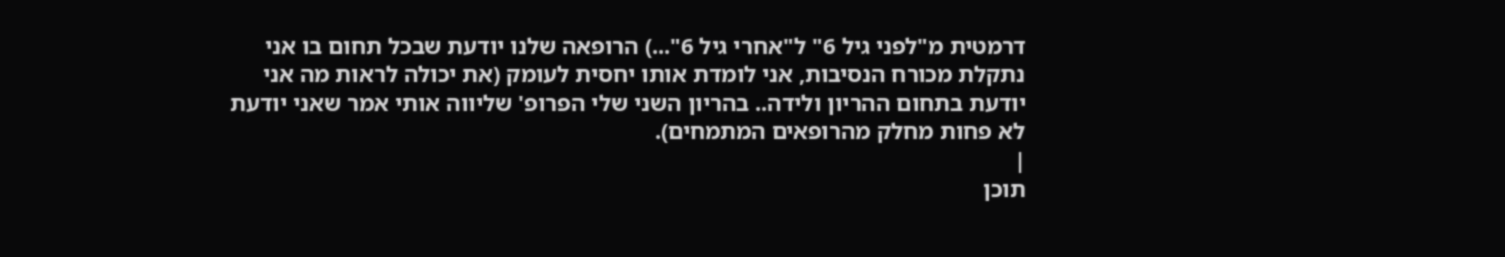דרמטית מ"לפני גיל 6" ל"אחרי גיל 6"...) הרופאה שלנו יודעת שבכל תחום בו אני נתקלת מכורח הנסיבות, אני לומדת אותו יחסית לעומק (את יכולה לראות מה אני יודעת בתחום ההריון ולידה.. בהריון השני שלי הפרופ' שליווה אותי אמר שאני יודעת לא פחות מחלק מהרופאים המתמחים).
|
תוכן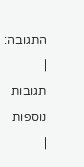התגובה:
|
תגובות נוספות
|